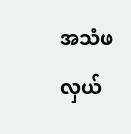အသံဖလှယ်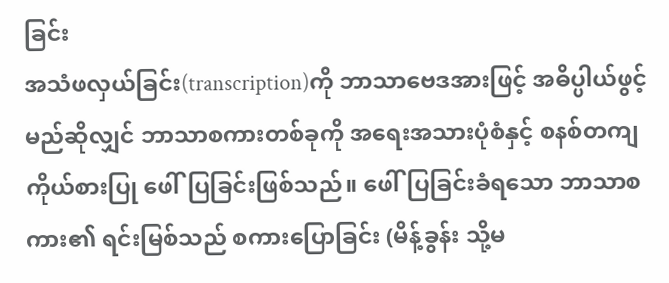ခြင်း
အသံဖလှယ်ခြင်း(transcription)ကို ဘာသာဗေဒအားဖြင့် အဓိပ္ပါယ်ဖွင့်မည်ဆိုလျှင် ဘာသာစကားတစ်ခုကို အရေးအသားပုံစံနှင့် စနစ်တကျ ကိုယ်စားပြု ဖေါ်ပြခြင်းဖြစ်သည်။ ဖေါ်ပြခြင်းခံရသော ဘာသာစကား၏ ရင်းမြစ်သည် စကားပြောခြင်း (မိန့်ခွန်း သို့မ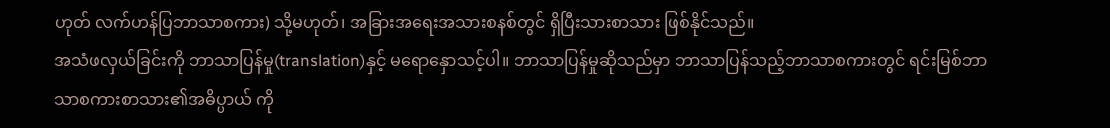ဟုတ် လက်ဟန်ပြဘာသာစကား) သို့မဟုတ်၊ အခြားအရေးအသားစနစ်တွင် ရှိပြီးသားစာသား ဖြစ်နိုင်သည်။
အသံဖလှယ်ခြင်းကို ဘာသာပြန်မှု(translation)နှင့် မရောနှောသင့်ပါ။ ဘာသာပြန်မှုဆိုသည်မှာ ဘာသာပြန်သည့်ဘာသာစကားတွင် ရင်းမြစ်ဘာသာစကားစာသား၏အဓိပ္ပာယ် ကို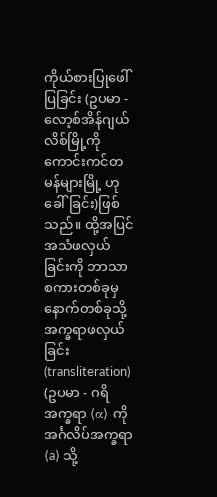ကိုယ်စားပြုဖေါ်ပြခြင်း (ဥပမာ - လော့စ်အိန်ဂျယ်လိစ်မြို့ကို ကောင်းကင်တမန်များမြို့ ဟုခေါ်ခြင်း)ဖြစ်သည်။ ထို့အပြင် အသံဖလှယ်ခြင်းကို ဘာသာစကားတစ်ခုမှနောက်တစ်ခုသို့ အက္ခရာဖလှယ်ခြင်း(transliteration) (ဥပမာ - ဂရိအက္ခရာ ⟨α⟩ ကို အင်္ဂလိပ်အက္ခရာ ⟨a⟩ သို့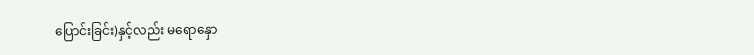ပြောင်းခြင်း)နှင့်လည်း မရောနှော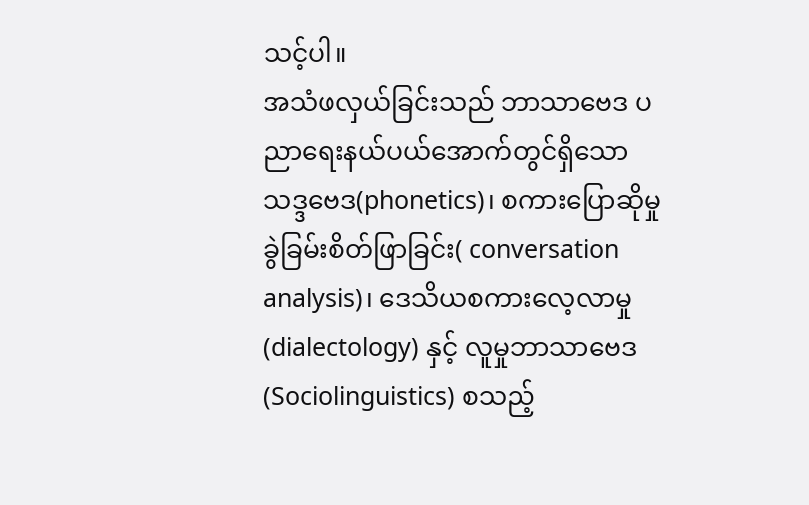သင့်ပါ။
အသံဖလှယ်ခြင်းသည် ဘာသာဗေဒ ပညာရေးနယ်ပယ်အောက်တွင်ရှိသော သဒ္ဒဗေဒ(phonetics)၊ စကားပြောဆိုမှု ခွဲခြမ်းစိတ်ဖြာခြင်း( conversation analysis)၊ ဒေသိယစကားလေ့လာမှု(dialectology) နှင့် လူမှုဘာသာဗေဒ(Sociolinguistics) စသည့်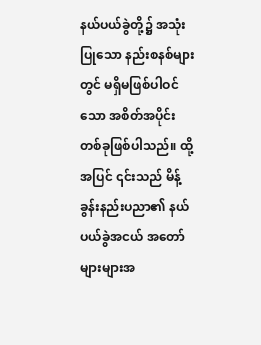နယ်ပယ်ခွဲတို့၌ အသုံးပြုသော နည်းစနစ်များတွင် မရှိမဖြစ်ပါဝင်သော အစိတ်အပိုင်းတစ်ခုဖြစ်ပါသည်။ ထို့အပြင် ၎င်းသည် မိန့်ခွန်းနည်းပညာ၏ နယ်ပယ်ခွဲအငယ် အတော်များများအ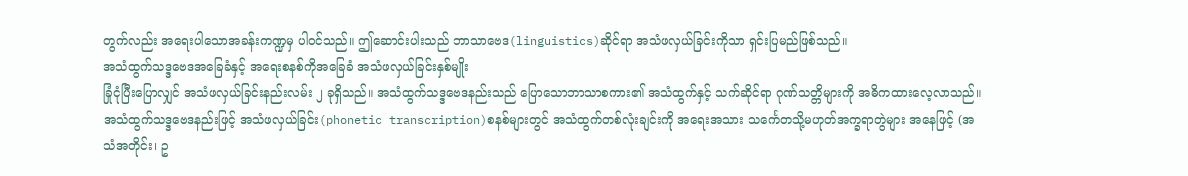တွက်လည်း အရေးပါသောအခန်းကဏ္ဍမှ ပါ၀င်သည်။ ဤဆောင်းပါးသည် ဘာသာဗေဒ(linguistics)ဆိုင်ရာ အသံဖလှယ်ခြင်းကိုသာ ရှင်းပြမည်ဖြစ်သည်။
အသံထွက်သဒ္ဒဗေဒအခြေခံနှင့် အရေးစနစ်ကိုအခြေခံ အသံဖလှယ်ခြင်းနှစ်မျိုး
ခြုံငုံပြီးပြောလျှင် အသံဖလှယ်ခြင်းနည်းလမ်း ၂ ခုရှိသည်။ အသံထွက်သဒ္ဒဗေဒနည်းသည် ပြောသောဘာသာစကား၏ အသံထွက်နှင့် သက်ဆိုင်ရာ ဂုဏ်သတ္တိများကို အဓိကထားလေ့လာသည်။ အသံထွက်သဒ္ဒဗေဒနည်းဖြင့် အသံဖလှယ်ခြင်း(phonetic transcription)စနစ်များတွင် အသံထွက်တစ်လုံးချင်းကို အရေးအသား သင်္ကေတသို့မဟုတ်အက္ခရာတွဲများ အနေဖြင့် (အသံအတိုင်း၊ ဥ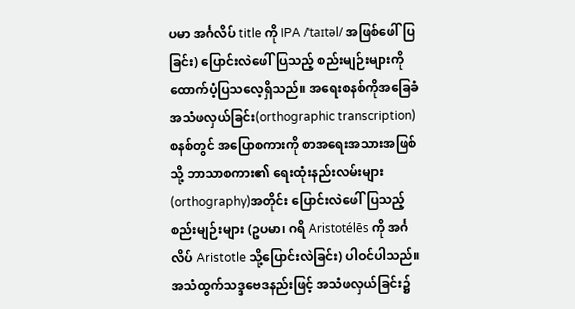ပမာ အင်္ဂလိပ် title ကို IPA /ˈtaɪtəl/ အဖြစ်ဖေါ်ပြခြင်း) ပြောင်းလဲဖေါ်ပြသည့် စည်းမျဉ်းများကို ထောက်ပံ့ပြသလေ့ရှိသည်။ အရေးစနစ်ကိုအခြေခံ အသံဖလှယ်ခြင်း(orthographic transcription)စနစ်တွင် အပြောစကားကို စာအရေးအသားအဖြစ်သို့ ဘာသာစကား၏ ရေးထုံးနည်းလမ်းများ(orthography)အတိုင်း ပြောင်းလဲဖေါ်ပြသည့် စည်းမျဉ်းများ (ဥပမာ၊ ဂရိ Aristotélēs ကို အင်္ဂလိပ် Aristotle သို့ပြောင်းလဲခြင်း) ပါဝင်ပါသည်။ အသံထွက်သဒ္ဒဗေဒနည်းဖြင့် အသံဖလှယ်ခြင်း၌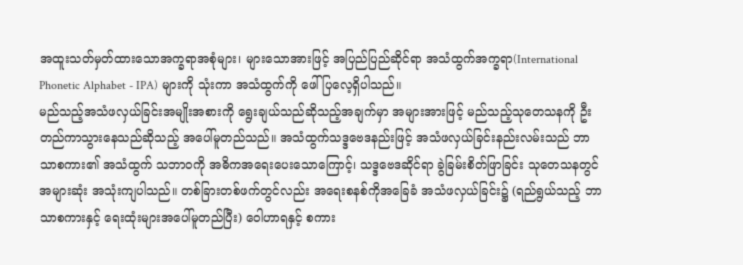အထူးသတ်မှတ်ထားသောအက္ခရာအစုံများ၊ များသောအားဖြင့် အပြည်ပြည်ဆိုင်ရာ အသံထွက်အက္ခရာ(International Phonetic Alphabet - IPA) များကို သုံးကာ အသံထွက်ကို ဖေါ်ပြလေ့ရှိပါသည်။
မည်သည့်အသံဖလှယ်ခြင်းအမျိုးအစားကို ရွေးချယ်သည်ဆိုသည့်အချက်မှာ အများအားဖြင့် မည်သည့်သုတေသနကို ဦးတည်ကာသွားနေသည်ဆိုသည့် အပေါ်မူတည်သည်။ အသံထွက်သဒ္ဒဗေဒနည်းဖြင့် အသံဖလှယ်ခြင်းနည်းလမ်းသည် ဘာသာစကား၏ အသံထွက် သဘာဝကို အဓိကအရေးပေးသောကြောင့်၊ သဒ္ဒဗေဒဆိုင်ရာ ခွဲခြမ်းစိတ်ဖြာခြင်း သုတေသနတွင် အများဆုံး အသုံးကျပါသည်။ တစ်ခြားတစ်ဖက်တွင်လည်း အရေးစနစ်ကိုအခြေခံ အသံဖလှယ်ခြင်း၌ (ရည်ရွယ်သည့် ဘာသာစကားနှင့် ရေးထုံးများအပေါ်မူတည်ပြီး) ဝေါဟာရနှင့် စကား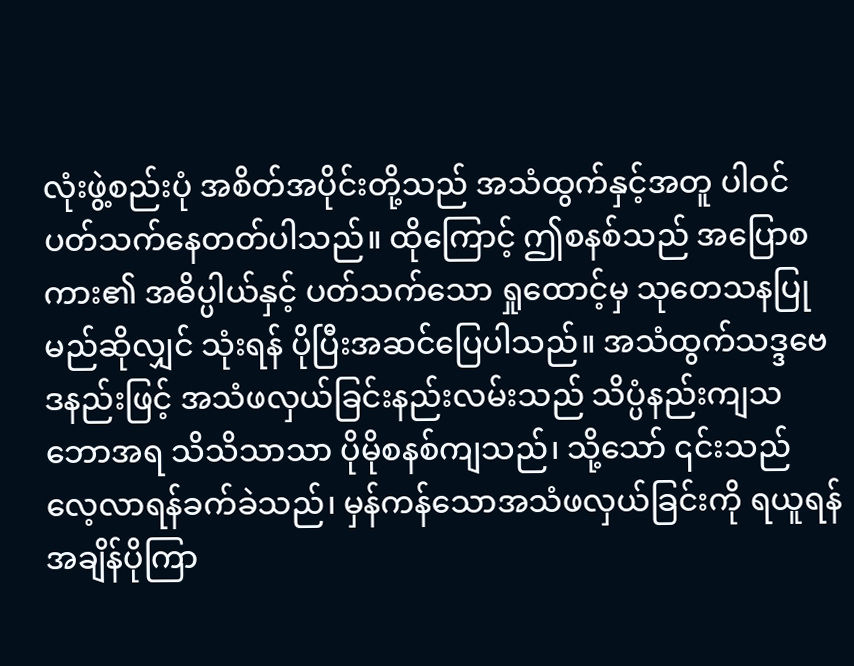လုံးဖွဲ့စည်းပုံ အစိတ်အပိုင်းတို့သည် အသံထွက်နှင့်အတူ ပါဝင်ပတ်သက်နေတတ်ပါသည်။ ထိုကြောင့် ဤစနစ်သည် အပြောစကား၏ အဓိပ္ပါယ်နှင့် ပတ်သက်သော ရှုထောင့်မှ သုတေသနပြုမည်ဆိုလျှင် သုံးရန် ပိုပြီးအဆင်ပြေပါသည်။ အသံထွက်သဒ္ဒဗေဒနည်းဖြင့် အသံဖလှယ်ခြင်းနည်းလမ်းသည် သိပ္ပံနည်းကျသဘောအရ သိသိသာသာ ပိုမိုစနစ်ကျသည်၊ သို့သော် ၎င်းသည် လေ့လာရန်ခက်ခဲသည်၊ မှန်ကန်သောအသံဖလှယ်ခြင်းကို ရယူရန် အချိန်ပိုကြာ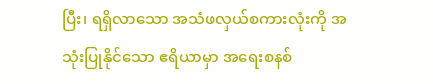ပြီး၊ ရရှိလာသော အသံဖလှယ်စကားလုံးကို အသုံးပြုနိုင်သော ဧရိယာမှာ အရေးစနစ်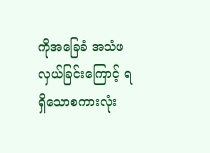ကိုအခြေခံ အသံဖလှယ်ခြင်းကြောင့် ရရှိသောစကားလုံး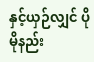နှင့်ယှဉ်လျှင် ပိုမိုနည်း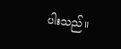ပါးသည်။